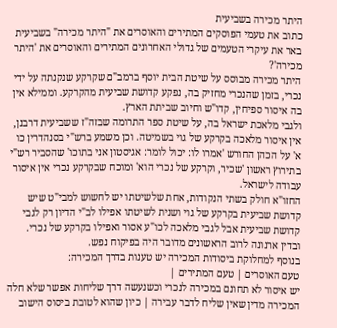היתר מכירה בשביעית
כתוב את טעמי הפוסקים המתירים והאוסרים את "היתר מכירה" בשביעית
באר את עיקרי הטעמים של גדולי האחרונים המתירים והאוסרים את 'היתר מכירה'?
היתר מכירה מבוסס על שיטת הבית יוסף ברמב"ם שקרקע שנקנתה על ידי נכרי, בזמן שהנכרי מחזיק בה, נפקע קדושת שביעית מהקרקע. וממילא אין בה איסור ספיחין, קדו"ש וחיוב שביתת הארץ.
ולגבי מלאכת ישראל בה, על שיטת ספר התרומה שבזה"ז ששביעית דרבנן, אין איסור מלאכה בקרקע של גוי בשמיטה. וכן משמע ברש"י בסנהדרין כו א' על הכהן החורש 'אמרו לו: יכול לומר: אגיסטון אני בתוכו' שהסביר רש"י בתירוץ ראשון 'שכיר, וקרקע של נכרי הוא' ומוכח שבקרקע נכרי אין איסור עבודה לישראל.
החזו"א חולק בשתי הנקודות, אחת שלשיטתו יש לחשוש למבי"ט שיש קדושת שביעית בקרקע של גוי ושנית לשיטתו אפילו לב"י הדיון רק לגבי קדושת שביעית אבל לגבי מלאכה לכו"ע אסור ואפילו בקרקע של נכרי. ובדין ארנונה לרוב הראשונים מדובר היה בפיקוח נפש.
בנוסף למחלוקת ביסודות המכירה יש טענות בדרך המכירה:
טעם האוסרים | טעם המתירים |
יש איסור לא תחונם במכירה לנכרי וכשנעשה דרך שליחות אפשר שלא חלה המכירה מדין שאין שליח לדבר עבירה | כיון שהוא לטובת ביסוס הישוב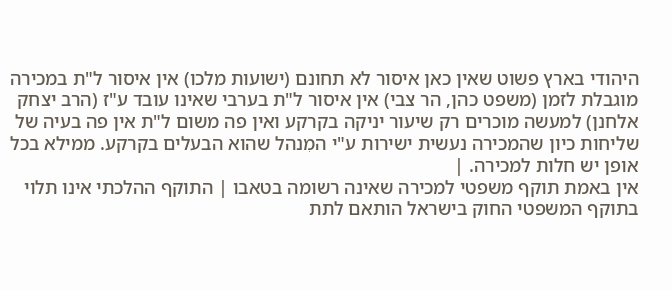היהודי בארץ פשוט שאין כאן איסור לא תחונם (ישועות מלכו) אין איסור ל"ת במכירה מוגבלת לזמן (משפט כהן, הר צבי) אין איסור ל"ת בערבי שאינו עובד ע"ז (הרב יצחק אלחנן) למעשה מוכרים רק שיעור יניקה בקרקע ואין פה משום ל"ת אין פה בעיה של שליחות כיון שהמכירה נעשית ישירות ע"י המִנהל שהוא הבעלים בקרקע. ממילא בכל אופן יש חלות למכירה. |
אין באמת תוקף משפטי למכירה שאינה רשומה בטאבו | התוקף ההלכתי אינו תלוי בתוקף המשפטי החוק בישראל הותאם לתת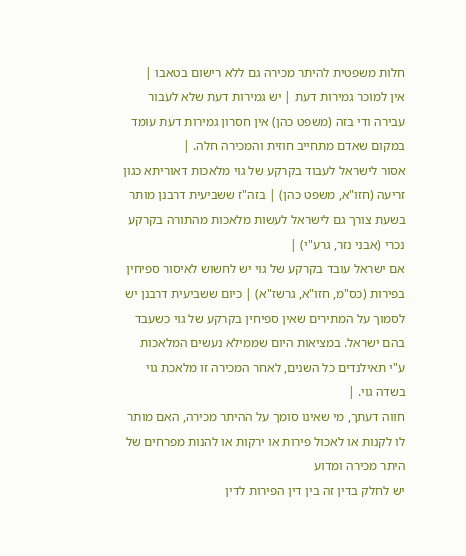חלות משפטית להיתר מכירה גם ללא רישום בטאבו |
אין למוכר גמירות דעת | יש גמירות דעת שלא לעבור עבירה ודי בזה (משפט כהן) אין חסרון גמירות דעת עומד במקום שאדם מתחייב חוזית והמכירה חלה. |
אסור לישראל לעבוד בקרקע של גוי מלאכות דאוריתא כגון זריעה (חזו"א, משפט כהן) | בזה"ז ששביעית דרבנן מותר בשעת צורך גם לישראל לעשות מלאכות מהתורה בקרקע נכרי (אבני נזר, גרע"י) |
אם ישראל עובד בקרקע של גוי יש לחשוש לאיסור ספיחין בפירות (כס"מ, חזו"א, גרשז"א) | כיום ששביעית דרבנן יש לסמוך על המתירים שאין ספיחין בקרקע של גוי כשעבד בהם ישראל. במציאות היום שממילא נעשים המלאכות ע"י תאילנדים כל השנים, לאחר המכירה זו מלאכת גוי בשדה גוי. |
חווה דעתך, מי שאינו סומך על ההיתר מכירה, האם מותר לו לקנות או לאכול פירות או ירקות או להנות מפרחים של היתר מכירה ומדוע
יש לחלק בדין זה בין דין הפירות לדין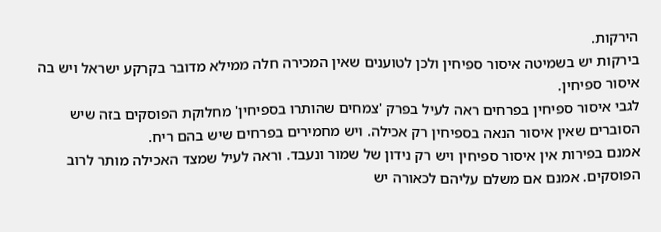הירקות.
בירקות יש בשמיטה איסור ספיחין ולכן לטוענים שאין המכירה חלה ממילא מדובר בקרקע ישראל ויש בה איסור ספיחין.
לגבי איסור ספיחין בפרחים ראה לעיל בפרק 'צמחים שהותרו בספיחין' מחלוקת הפוסקים בזה שיש הסוברים שאין איסור הנאה בספיחין רק אכילה. ויש מחמירים בפרחים שיש בהם ריח.
אמנם בפירות אין איסור ספיחין ויש רק נידון של שמור ונעבד. וראה לעיל שמצד האכילה מותר לרוב הפוסקים. אמנם אם משלם עליהם לכאורה יש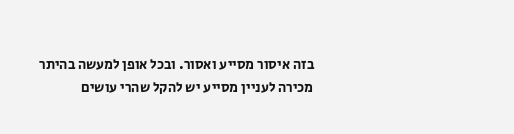בזה איסור מסייע ואסור. ובכל אופן למעשה בהיתר מכירה לעניין מסייע יש להקל שהרי עושים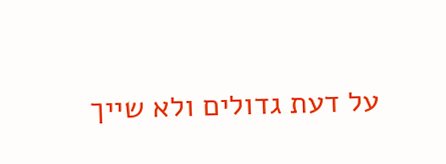על דעת גדולים ולא שייך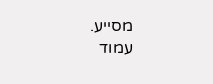מסייע.
עמוד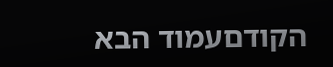הקודםעמוד הבא